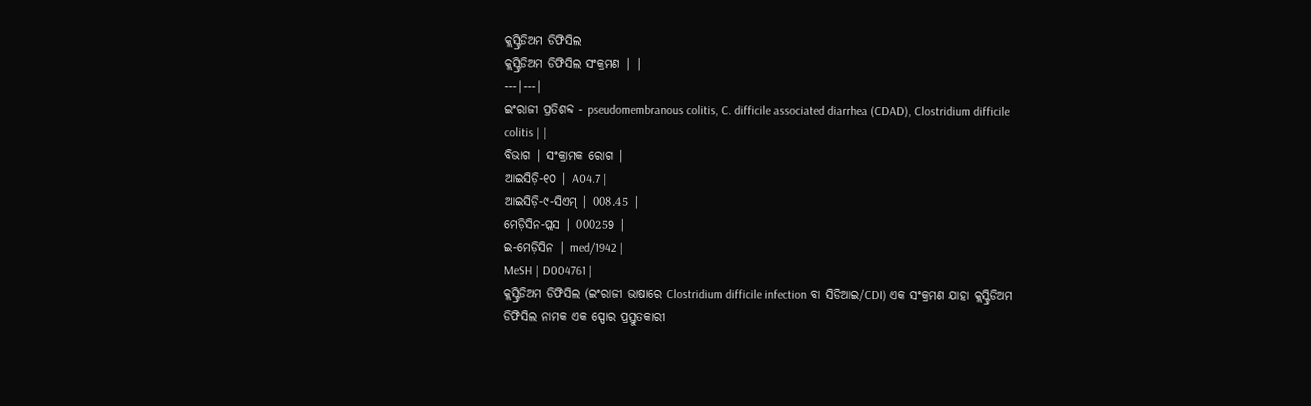କ୍ଲସ୍ଟ୍ରିଡିଅମ ଡିଫିସିଲ
କ୍ଲସ୍ଟ୍ରିଡିଅମ ଡିଫିସିଲ ସଂକ୍ରମଣ | |
---|---|
ଇଂରାଜୀ ପ୍ରତିଶବ୍ଦ - pseudomembranous colitis, C. difficile associated diarrhea (CDAD), Clostridium difficile colitis | |
ବିଭାଗ | ସଂକ୍ରାମକ ରୋଗ |
ଆଇସିଡ଼ି-୧୦ | A04.7 |
ଆଇସିଡ଼ି-୯-ସିଏମ୍ | 008.45 |
ମେଡ଼ିସିନ-ପ୍ଲସ | 000259 |
ଇ-ମେଡ଼ିସିନ | med/1942 |
MeSH | D004761 |
କ୍ଲସ୍ଟ୍ରିଡିଅମ ଡିଫିସିଲ (ଇଂରାଜୀ ଭାଷାରେ Clostridium difficile infection ବା ସିଡିଆଇ/CDI) ଏକ ସଂକ୍ରମଣ ଯାହା କ୍ଲସ୍ଟ୍ରିଡିଅମ ଡିଫିସିଲ ନାମକ ଏକ ସ୍ପୋର ପ୍ରସ୍ତୁତକାରୀ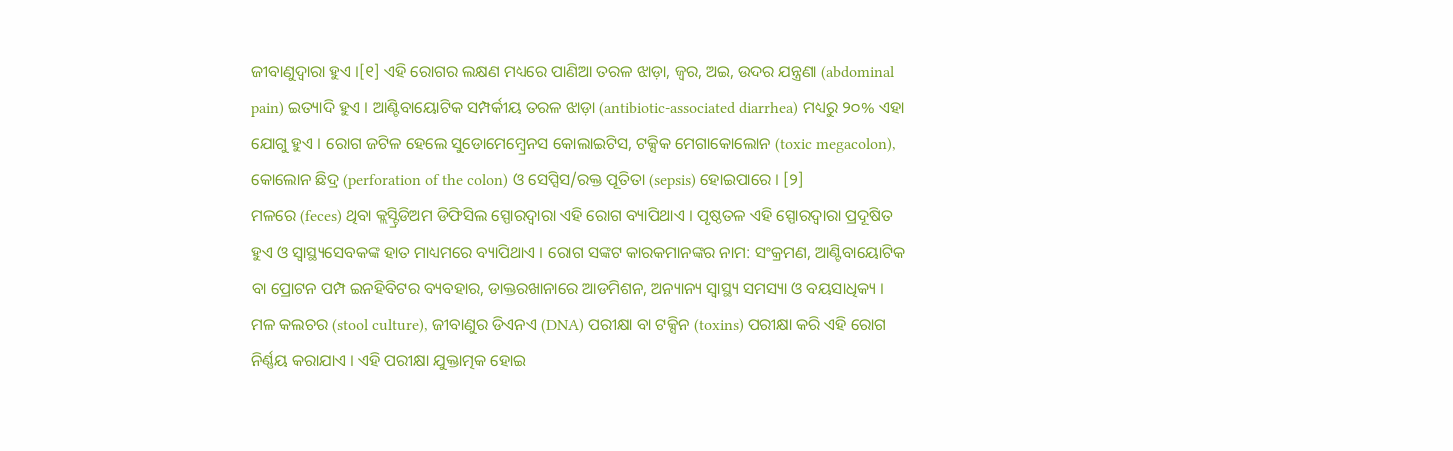ଜୀବାଣୁଦ୍ୱାରା ହୁଏ ।[୧] ଏହି ରୋଗର ଲକ୍ଷଣ ମଧ୍ୟରେ ପାଣିଆ ତରଳ ଝାଡ଼ା, ଜ୍ୱର, ଅଇ, ଉଦର ଯନ୍ତ୍ରଣା (abdominal pain) ଇତ୍ୟାଦି ହୁଏ । ଆଣ୍ଟିବାୟୋଟିକ ସମ୍ପର୍କୀୟ ତରଳ ଝାଡ଼ା (antibiotic-associated diarrhea) ମଧ୍ୟରୁ ୨୦% ଏହା ଯୋଗୁ ହୁଏ । ରୋଗ ଜଟିଳ ହେଲେ ସୁଡୋମେମ୍ବ୍ରେନସ କୋଲାଇଟିସ, ଟକ୍ସିକ ମେଗାକୋଲୋନ (toxic megacolon), କୋଲୋନ ଛିଦ୍ର (perforation of the colon) ଓ ସେପ୍ସିସ/ରକ୍ତ ପୂତିତା (sepsis) ହୋଇପାରେ । [୨]
ମଳରେ (feces) ଥିବା କ୍ଲସ୍ଟ୍ରିଡିଅମ ଡିଫିସିଲ ସ୍ପୋରଦ୍ୱାରା ଏହି ରୋଗ ବ୍ୟାପିଥାଏ । ପୃଷ୍ଠତଳ ଏହି ସ୍ପୋରଦ୍ୱାରା ପ୍ରଦୂଷିତ ହୁଏ ଓ ସ୍ୱାସ୍ଥ୍ୟସେବକଙ୍କ ହାତ ମାଧ୍ୟମରେ ବ୍ୟାପିଥାଏ । ରୋଗ ସଙ୍କଟ କାରକମାନଙ୍କର ନାମ: ସଂକ୍ରମଣ, ଆଣ୍ଟିବାୟୋଟିକ ବା ପ୍ରୋଟନ ପମ୍ପ ଇନହିବିଟର ବ୍ୟବହାର, ଡାକ୍ତରଖାନାରେ ଆଡମିଶନ, ଅନ୍ୟାନ୍ୟ ସ୍ୱାସ୍ଥ୍ୟ ସମସ୍ୟା ଓ ବୟସାଧିକ୍ୟ । ମଳ କଲଚର (stool culture), ଜୀବାଣୁର ଡିଏନଏ (DNA) ପରୀକ୍ଷା ବା ଟକ୍ସିନ (toxins) ପରୀକ୍ଷା କରି ଏହି ରୋଗ ନିର୍ଣ୍ଣୟ କରାଯାଏ । ଏହି ପରୀକ୍ଷା ଯୁକ୍ତାତ୍ମକ ହୋଇ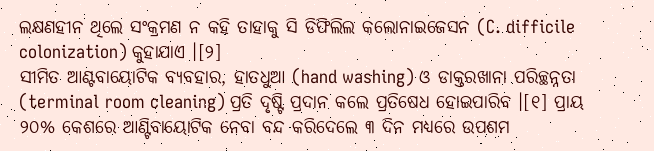ଲକ୍ଷଣହୀନ ଥିଲେ ସଂକ୍ରମଣ ନ କହି ତାହାକୁ ସି ଡିଫିଲିଲ କଲୋନାଇଜେସନ (C. difficile colonization) କୁହାଯାଏ ।[୨]
ସୀମିତ ଆଣ୍ଟବାୟୋଟିକ ବ୍ୟବହାର, ହାତଧୁଆ (hand washing) ଓ ଡାକ୍ତରଖାନା ପରିଚ୍ଛନ୍ନତା (terminal room cleaning) ପ୍ରତି ଦୃଷ୍ଟି ପ୍ରଦାନ କଲେ ପ୍ରତିଷେଧ ହୋଇପାରିବ ।[୧] ପ୍ରାୟ ୨୦% କେଶରେ ଆଣ୍ଟିବାୟୋଟିକ ନେବା ବନ୍ଦ କରିଦେଲେ ୩ ଦିନ ମଧ୍ୟରେ ଉପଶମ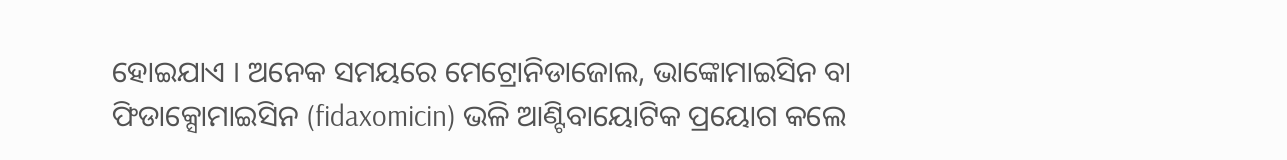ହୋଇଯାଏ । ଅନେକ ସମୟରେ ମେଟ୍ରୋନିଡାଜୋଲ, ଭାଙ୍କୋମାଇସିନ ବା ଫିଡାକ୍ସୋମାଇସିନ (fidaxomicin) ଭଳି ଆଣ୍ଟିବାୟୋଟିକ ପ୍ରୟୋଗ କଲେ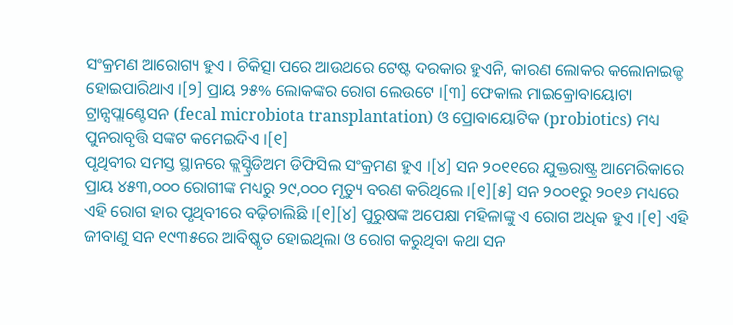ସଂକ୍ରମଣ ଆରୋଗ୍ୟ ହୁଏ । ଚିକିତ୍ସା ପରେ ଆଉଥରେ ଟେଷ୍ଟ ଦରକାର ହୁଏନି, କାରଣ ଲୋକର କଲୋନାଇଜ୍ଡ ହୋଇପାରିଥାଏ ।[୨] ପ୍ରାୟ ୨୫% ଲୋକଙ୍କର ରୋଗ ଲେଉଟେ ।[୩] ଫେକାଲ ମାଇକ୍ରୋବାୟୋଟା ଟ୍ରାନ୍ସପ୍ଲାଣ୍ଟେସନ (fecal microbiota transplantation) ଓ ପ୍ରୋବାୟୋଟିକ (probiotics) ମଧ୍ୟ ପୁନରାବୃତ୍ତି ସଙ୍କଟ କମେଇଦିଏ ।[୧]
ପୃଥିବୀର ସମସ୍ତ ସ୍ଥାନରେ କ୍ଲସ୍ଟ୍ରିଡିଅମ ଡିଫିସିଲ ସଂକ୍ରମଣ ହୁଏ ।[୪] ସନ ୨୦୧୧ରେ ଯୁକ୍ତରାଷ୍ଟ୍ର ଆମେରିକାରେ ପ୍ରାୟ ୪୫୩,୦୦୦ ରୋଗୀଙ୍କ ମଧ୍ୟରୁ ୨୯,୦୦୦ ମୃତ୍ୟୁ ବରଣ କରିଥିଲେ ।[୧][୫] ସନ ୨୦୦୧ରୁ ୨୦୧୬ ମଧ୍ୟରେ ଏହି ରୋଗ ହାର ପୃଥିବୀରେ ବଢ଼ିଚାଲିଛି ।[୧][୪] ପୁରୁଷଙ୍କ ଅପେକ୍ଷା ମହିଳାଙ୍କୁ ଏ ରୋଗ ଅଧିକ ହୁଏ ।[୧] ଏହି ଜୀବାଣୁ ସନ ୧୯୩୫ରେ ଆବିଷ୍କୃତ ହୋଇଥିଲା ଓ ରୋଗ କରୁଥିବା କଥା ସନ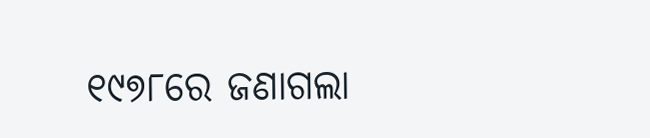୧୯୭୮ରେ ଜଣାଗଲା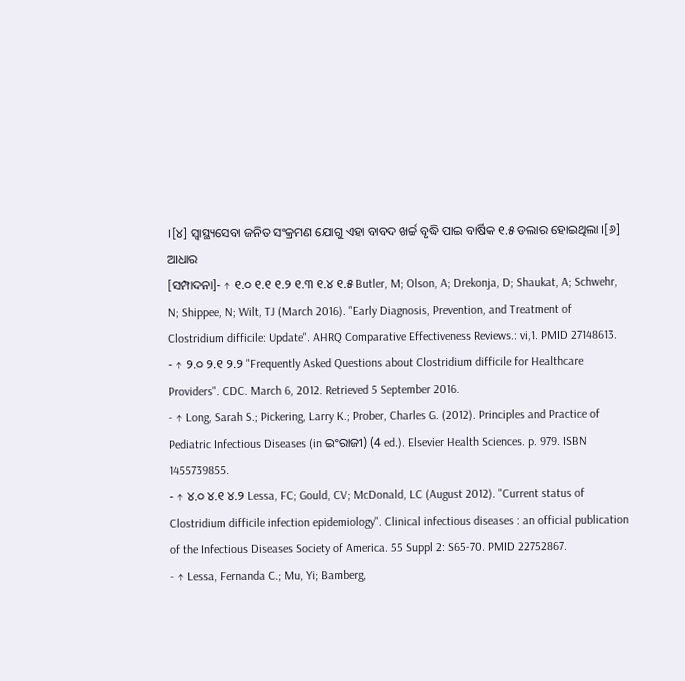।[୪] ସ୍ୱାସ୍ଥ୍ୟସେବା ଜନିତ ସଂକ୍ରମଣ ଯୋଗୁ ଏହା ବାବଦ ଖର୍ଚ୍ଚ ବୃଦ୍ଧି ପାଇ ବାର୍ଷିକ ୧.୫ ଡଲାର ହୋଇଥିଲା ।[୬]
ଆଧାର
[ସମ୍ପାଦନା]- ↑ ୧.୦ ୧.୧ ୧.୨ ୧.୩ ୧.୪ ୧.୫ Butler, M; Olson, A; Drekonja, D; Shaukat, A; Schwehr, N; Shippee, N; Wilt, TJ (March 2016). "Early Diagnosis, Prevention, and Treatment of Clostridium difficile: Update". AHRQ Comparative Effectiveness Reviews.: vi,1. PMID 27148613.
- ↑ ୨.୦ ୨.୧ ୨.୨ "Frequently Asked Questions about Clostridium difficile for Healthcare Providers". CDC. March 6, 2012. Retrieved 5 September 2016.
- ↑ Long, Sarah S.; Pickering, Larry K.; Prober, Charles G. (2012). Principles and Practice of Pediatric Infectious Diseases (in ଇଂରାଜୀ) (4 ed.). Elsevier Health Sciences. p. 979. ISBN 1455739855.
- ↑ ୪.୦ ୪.୧ ୪.୨ Lessa, FC; Gould, CV; McDonald, LC (August 2012). "Current status of Clostridium difficile infection epidemiology". Clinical infectious diseases : an official publication of the Infectious Diseases Society of America. 55 Suppl 2: S65-70. PMID 22752867.
- ↑ Lessa, Fernanda C.; Mu, Yi; Bamberg,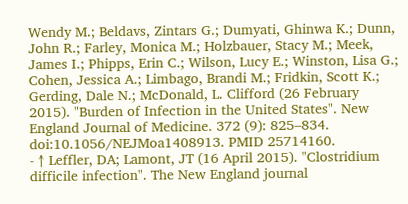Wendy M.; Beldavs, Zintars G.; Dumyati, Ghinwa K.; Dunn, John R.; Farley, Monica M.; Holzbauer, Stacy M.; Meek, James I.; Phipps, Erin C.; Wilson, Lucy E.; Winston, Lisa G.; Cohen, Jessica A.; Limbago, Brandi M.; Fridkin, Scott K.; Gerding, Dale N.; McDonald, L. Clifford (26 February 2015). "Burden of Infection in the United States". New England Journal of Medicine. 372 (9): 825–834. doi:10.1056/NEJMoa1408913. PMID 25714160.
- ↑ Leffler, DA; Lamont, JT (16 April 2015). "Clostridium difficile infection". The New England journal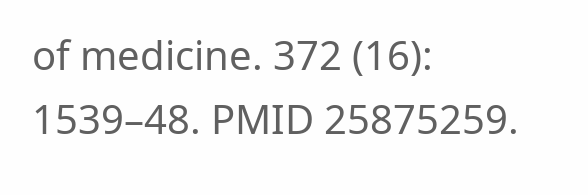of medicine. 372 (16): 1539–48. PMID 25875259.